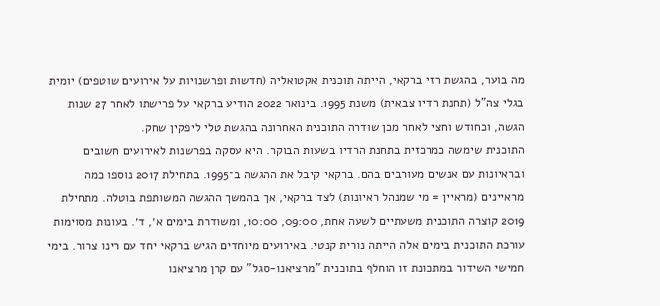מה בוער, בהגשת רזי ברקאי, הייתה תוכנית אקטואליה (חדשות ופרשנויות על אירועים שוטפים) יומית בגלי צה"ל (תחנת רדיו צבאית) משנת 1995. בינואר 2022 הודיע ברקאי על פרישתו לאחר 27 שנות הגשה, וכחודש וחצי לאחר מכן שודרה התוכנית האחרונה בהגשת טלי ליפקין שחק.
התוכנית שימשה כמרכזית בתחנת הרדיו בשעות הבוקר. היא עסקה בפרשנות לאירועים חשובים ובראיונות עם אנשים מעורבים בהם. ברקאי קיבל את ההגשה ב־1995. בתחילת 2017 נוספו כמה מראיינים (מראיין = מי שמנהל ראיונות) לצד ברקאי, אך בהמשך ההגשה המשותפת בוטלה. מתחילת 2019 קוצרה התוכנית משעתיים לשעה אחת, 09:00, 10:00, ומשודרת בימים א׳, ד׳. בעונות מסוימות עורכת התוכנית בימים אלה הייתה נורית קנטי. באירועים מיוחדים הגיש ברקאי יחד עם רינו צרור. בימי חמישי השידור במתכונת זו הוחלף בתוכנית "מרציאנו-סגל" עם קרן מרציאנו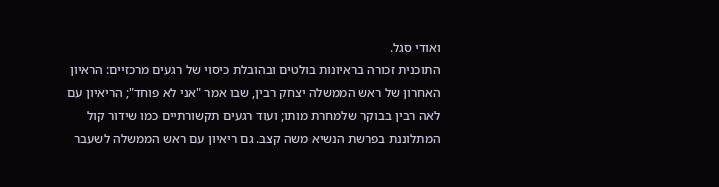ואודי סגל.
התוכנית זכורה בראיונות בולטים ובהובלת כיסוי של רגעים מרכזיים: הראיון האחרון של ראש הממשלה יצחק רבין, שבו אמר "אני לא פוחד"; הריאיון עם לאה רבין בבוקר שלמחרת מותו; ועוד רגעים תקשורתיים כמו שידור קול המתלוננת בפרשת הנשיא משה קצב. גם ריאיון עם ראש הממשלה לשעבר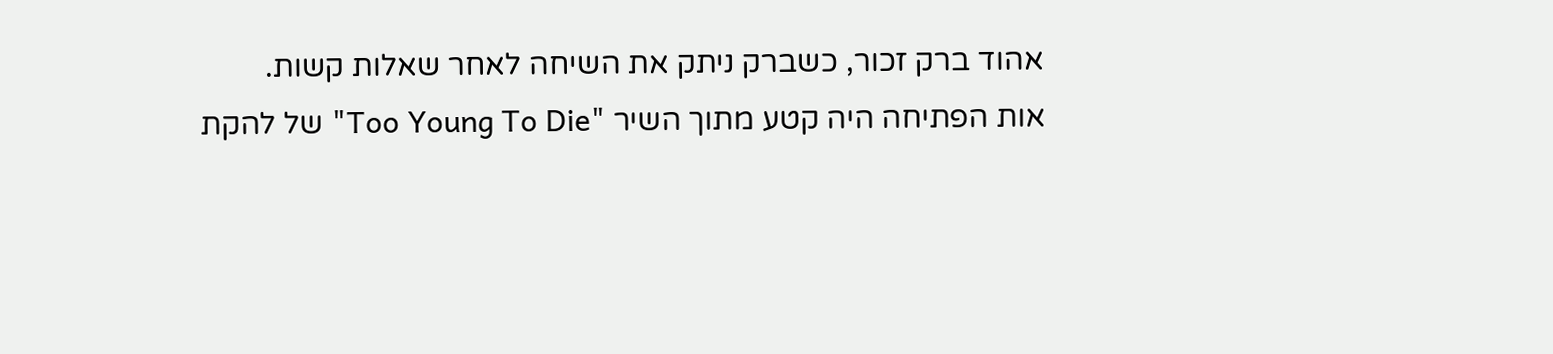אהוד ברק זכור, כשברק ניתק את השיחה לאחר שאלות קשות.
אות הפתיחה היה קטע מתוך השיר "Too Young To Die" של להקת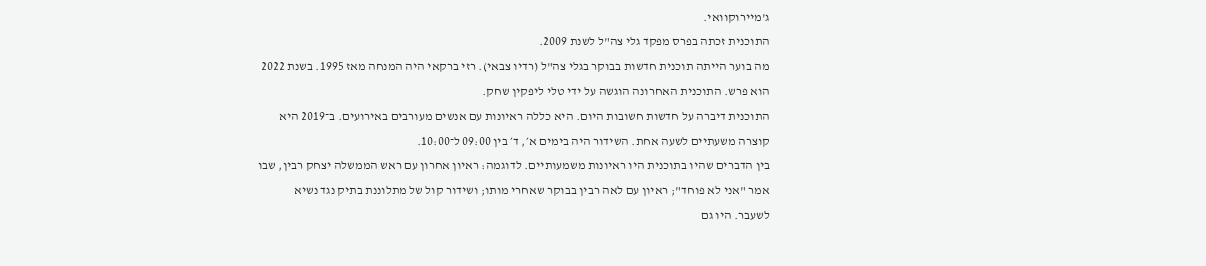ג'מיירוקוואי.
התוכנית זכתה בפרס מפקד גלי צה"ל לשנת 2009.
מה בוער הייתה תוכנית חדשות בבוקר בגלי צה"ל (רדיו צבאי). רזי ברקאי היה המנחה מאז 1995. בשנת 2022 הוא פרש. התוכנית האחרונה הוגשה על ידי טלי ליפקין שחק.
התוכנית דיברה על חדשות חשובות היום. היא כללה ראיונות עם אנשים מעורבים באירועים. ב־2019 היא קוצרה משעתיים לשעה אחת. השידור היה בימים א׳, ד׳ בין 09:00 ל־10:00.
בין הדברים שהיו בתוכנית היו ראיונות משמעותיים. לדוגמה: ראיון אחרון עם ראש הממשלה יצחק רבין, שבו אמר "אני לא פוחד"; ראיון עם לאה רבין בבוקר שאחרי מותו; ושידור קול של מתלוננת בתיק נגד נשיא לשעבר. היו גם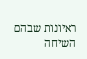ראיונות שבהם השיחה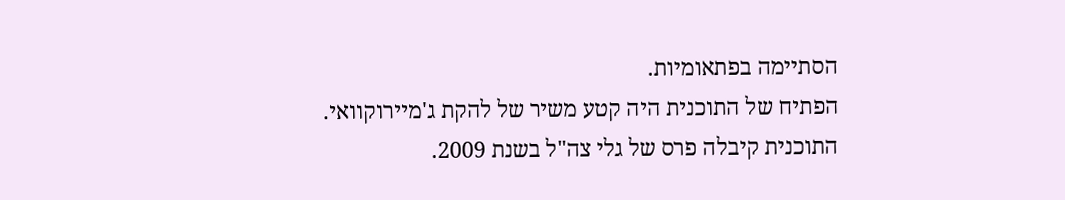הסתיימה בפתאומיות.
הפתיח של התוכנית היה קטע משיר של להקת ג'מיירוקוואי.
התוכנית קיבלה פרס של גלי צה"ל בשנת 2009.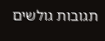תגובות גולשים